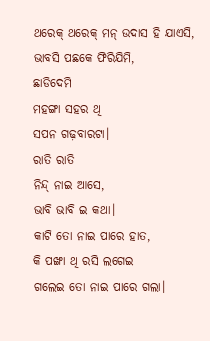ଥରେକ୍ ଥରେକ୍ ମନ୍ ଉଦାସ ହି ଯାଏସି,
ଭାବସି ପଛକେ ଫିରିଯିମି,
ଛାଡିଦେମି
ମହଙ୍ଗା ସହର ଥି
ସପନ ଗଢ଼ବାରଟା।
ରାତି ରାତି
ନିନ୍ଦ୍ ନାଇ ଆସେ,
ଭାବି ଭାବି ଇ କଥା।
କାଟି ତୋ ନାଇ ପାରେ ହାତ,
କି ପଙ୍ଖା ଥି ରସି ଲଗେଇ
ଗଲେଇ ତୋ ନାଇ ପାରେ ଗଲା।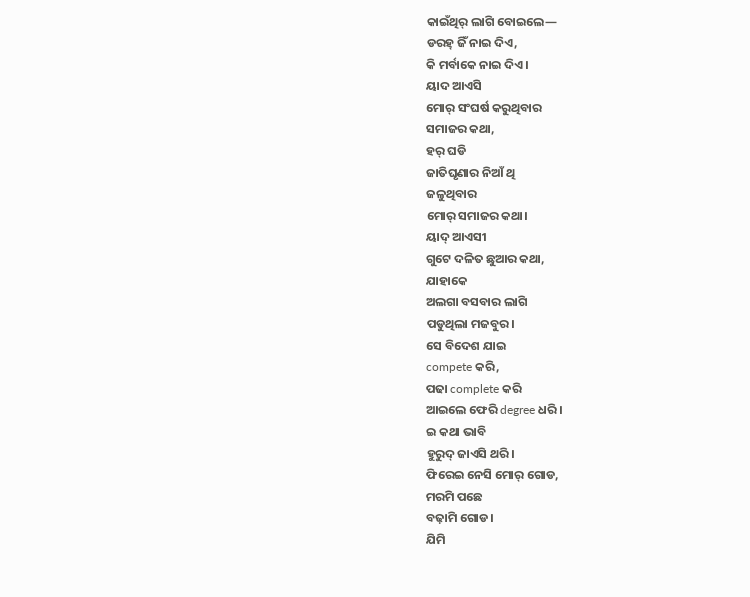କାଇଁଥିର୍ ଲାଗି ବୋଇଲେ—
ଡରହ୍ ଜିଁ ନାଇ ଦିଏ,
କି ମର୍ବାକେ ନାଇ ଦିଏ।
ୟାଦ ଆଏସି
ମୋର୍ ସଂଘର୍ଷ କରୁଥିବାର
ସମାଜର କଥା,
ହର୍ ଘଡି
ଜାତିଘୃଣାର ନିଆଁ ଥି
ଜଳୁଥିବାର
ମୋର୍ ସମାଜର କଥା।
ୟାଦ୍ ଆଏସୀ
ଗୁଟେ ଦଳିତ ଛୁଆର କଥା,
ଯାହାକେ
ଅଲଗା ବସବାର ଲାଗି
ପଡୁଥିଲା ମଜବୁର।
ସେ ବିଦେଶ ଯାଇ
compete କରି,
ପଢା complete କରି
ଆଇଲେ ଫେରି degree ଧରି।
ଇ କଥା ଭାବି
ହୁରୁଦ୍ ଜାଏସି ଥରି।
ଫିରେଇ ନେସି ମୋର୍ ଗୋଡ,
ମରମି ପଛେ
ବଢ଼ାମି ଗୋଡ।
ଯିମି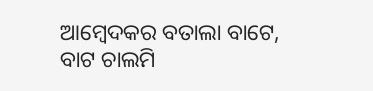ଆମ୍ବେଦକର ବତାଲା ବାଟେ,
ବାଟ ଚାଲମି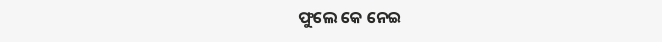ଫୁଲେ କେ ନେଇ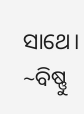ସାଥେ।
~ବିଷ୍ଣୁ